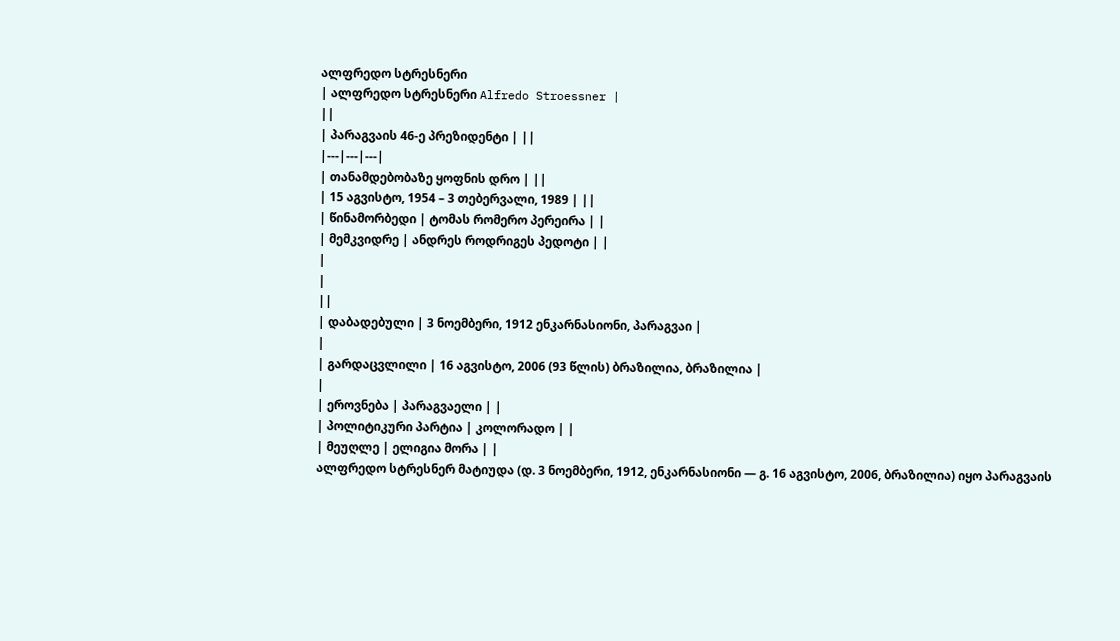ალფრედო სტრესნერი
| ალფრედო სტრესნერი Alfredo Stroessner |
||
| პარაგვაის 46-ე პრეზიდენტი | ||
|---|---|---|
| თანამდებობაზე ყოფნის დრო | ||
| 15 აგვისტო, 1954 – 3 თებერვალი, 1989 | ||
| წინამორბედი | ტომას რომერო პერეირა | |
| მემკვიდრე | ანდრეს როდრიგეს პედოტი | |
|
|
||
| დაბადებული | 3 ნოემბერი, 1912 ენკარნასიონი, პარაგვაი |
|
| გარდაცვლილი | 16 აგვისტო, 2006 (93 წლის) ბრაზილია, ბრაზილია |
|
| ეროვნება | პარაგვაელი | |
| პოლიტიკური პარტია | კოლორადო | |
| მეუღლე | ელიგია მორა | |
ალფრედო სტრესნერ მატიუდა (დ. 3 ნოემბერი, 1912, ენკარნასიონი — გ. 16 აგვისტო, 2006, ბრაზილია) იყო პარაგვაის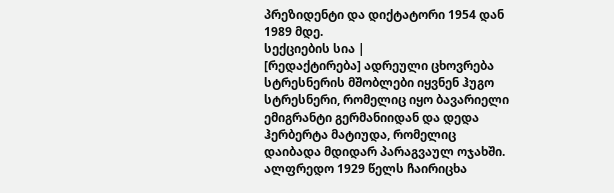პრეზიდენტი და დიქტატორი 1954 დან 1989 მდე.
სექციების სია |
[რედაქტირება] ადრეული ცხოვრება
სტრესნერის მშობლები იყვნენ ჰუგო სტრესნერი, რომელიც იყო ბავარიელი ემიგრანტი გერმანიიდან და დედა ჰერბერტა მატიუდა, რომელიც დაიბადა მდიდარ პარაგვაულ ოჯახში. ალფრედო 1929 წელს ჩაირიცხა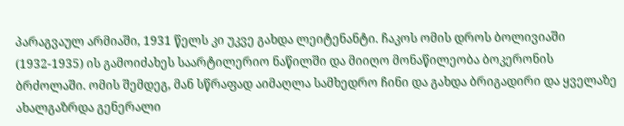პარაგვაულ არმიაში, 1931 წელს კი უკვე გახდა ლეიტენანტი. ჩაკოს ომის დროს ბოლივიაში (1932-1935) ის გამოიძახეს საარტილერიო ნაწილში და მიიღო მონაწილეობა ბოკერონის ბრძოლაში. ომის შემდეგ, მან სწრაფად აიმაღლა სამხედრო ჩინი და გახდა ბრიგადირი და ყველაზე ახალგაზრდა გენერალი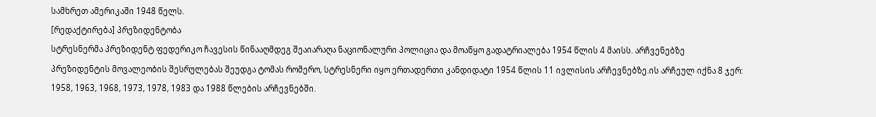სამხრეთ ამერიკაში 1948 წელს.
[რედაქტირება] პრეზიდენტობა
სტრესნერმა პრეზიდენტ ფედერიკო ჩავესის წინააღმდეგ შეაიარაღა ნაციონალური პოლიცია და მოაწყო გადატრიალება 1954 წლის 4 მაისს. არჩვენებზე პრეზიდენტის მოვალეობის შესრულებას შეუდგა ტომას რომერო, სტრესნერი იყო ერთადერთი კანდიდატი 1954 წლის 11 ივლისის არჩევნებზე.ის არჩეულ იქნა 8 ჯერ: 1958, 1963, 1968, 1973, 1978, 1983 და 1988 წლების არჩევნებში.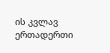ის კვლავ ერთადერთი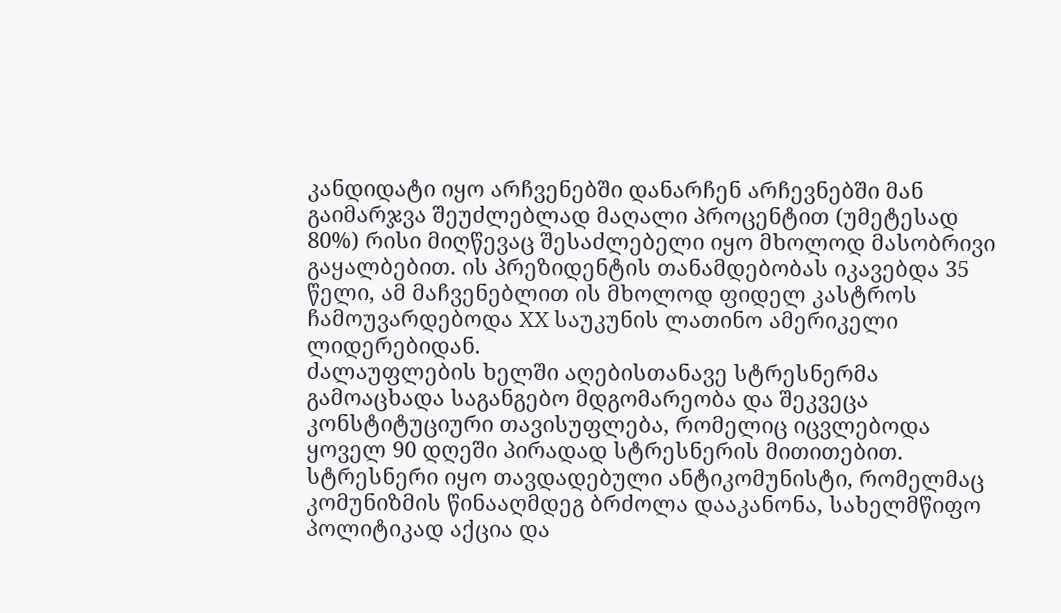კანდიდატი იყო არჩვენებში დანარჩენ არჩევნებში მან გაიმარჯვა შეუძლებლად მაღალი პროცენტით (უმეტესად 80%) რისი მიღწევაც შესაძლებელი იყო მხოლოდ მასობრივი გაყალბებით. ის პრეზიდენტის თანამდებობას იკავებდა 35 წელი, ამ მაჩვენებლით ის მხოლოდ ფიდელ კასტროს ჩამოუვარდებოდა XX საუკუნის ლათინო ამერიკელი ლიდერებიდან.
ძალაუფლების ხელში აღებისთანავე სტრესნერმა გამოაცხადა საგანგებო მდგომარეობა და შეკვეცა კონსტიტუციური თავისუფლება, რომელიც იცვლებოდა ყოველ 90 დღეში პირადად სტრესნერის მითითებით. სტრესნერი იყო თავდადებული ანტიკომუნისტი, რომელმაც კომუნიზმის წინააღმდეგ ბრძოლა დააკანონა, სახელმწიფო პოლიტიკად აქცია და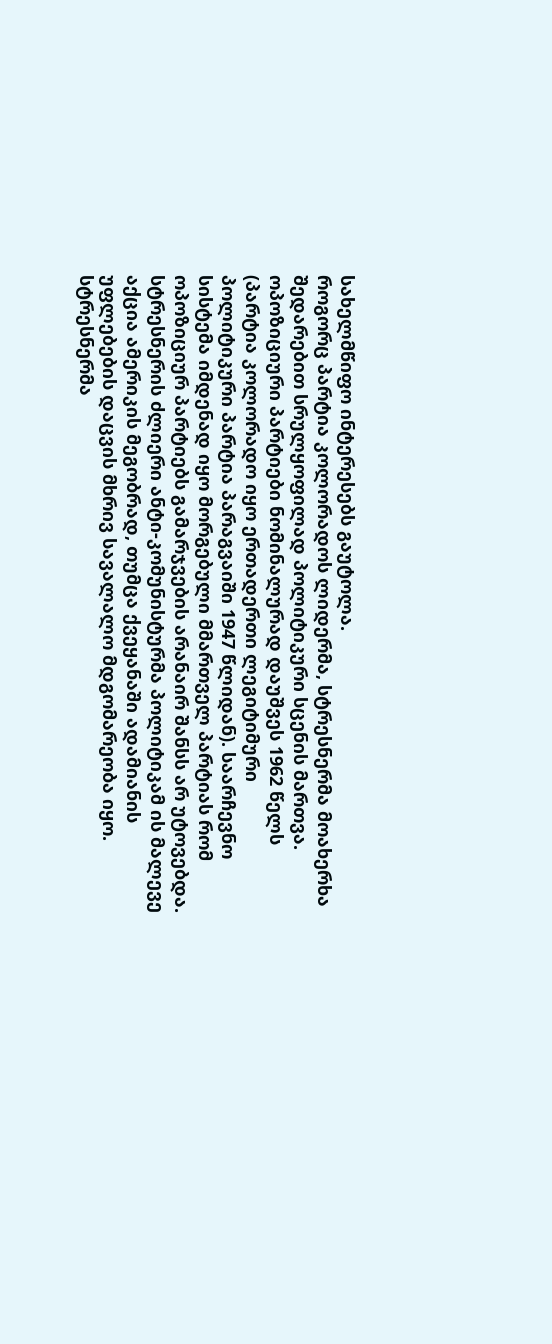სახელმწიფო ინტერესებს გაუტოლა.
როგორც პარტია კოლორადოს ლიდერმა, სტრესნერმა მოახერხა შედარებით სრულყოფილად პოლიტიკური სცენის მართვა. ოპოზიციური პარტიები ნომინალურად დაუშვეს 1962 წელს (პარტია კოლორადო იყო ერთადერთი ლეგიტიმური პოლიტიკური პარტია პარაგვაიში 1947 წლიდან). საარჩევნო სისტემა იმდენად იყო მორგებული მმართველ პარტიას რომ ოპოზიციურ პარტიებს გამარჯვების არანაირ შანსს არ უტოვებდა.
სტრესნერის ძლიერი ანტი-კომუნისტურმა პოლიტიკამ ის მალევე აქცია ამერიკის მეგობრად, თუმცა ქვეყანაში ადამიანის უფლებების დაცვის მხრივ სავალალო მდგომარეობა იყო. სტრესნერმა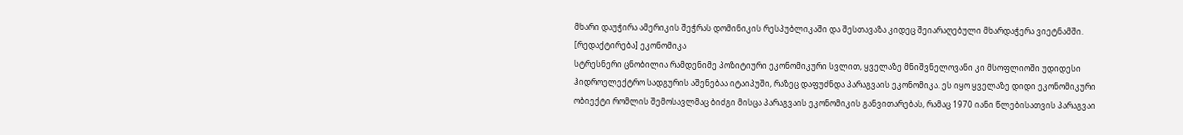მხარი დაუჭირა ამერიკის შეჭრას დომინიკის რესპუბლიკაში და შესთავაზა კიდეც შეიარაღებული მხარდაჭერა ვიეტნამში.
[რედაქტირება] ეკონომიკა
სტრესნერი ცნობილია რამდენიმე პოზიტიური ეკონომიკური სვლით, ყველაზე მნიშვნელოვანი კი მსოფლიოში უდიდესი ჰიდროელექტრო სადგურის აშენებაა იტაიპუში, რაზეც დაფუძნდა პარაგვაის ეკონომიკა. ეს იყო ყველაზე დიდი ეკონომიკური ობიექტი რომლის შემოსავლმაც ბიძგი მისცა პარაგვაის ეკონომიკის განვითარებას, რამაც 1970 იანი წლებისათვის პარაგვაი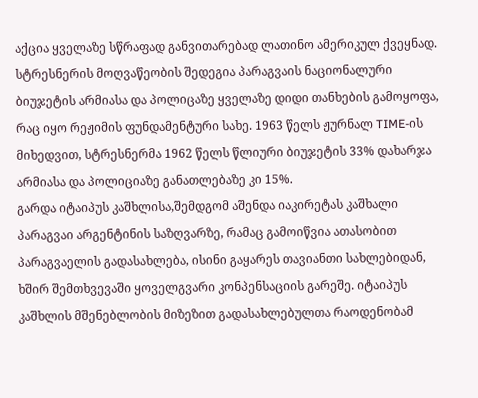აქცია ყველაზე სწრაფად განვითარებად ლათინო ამერიკულ ქვეყნად.
სტრესნერის მოღვაწეობის შედეგია პარაგვაის ნაციონალური ბიუჯეტის არმიასა და პოლიცაზე ყველაზე დიდი თანხების გამოყოფა, რაც იყო რეჟიმის ფუნდამენტური სახე. 1963 წელს ჟურნალ TIME-ის მიხედვით, სტრესნერმა 1962 წელს წლიური ბიუჯეტის 33% დახარჯა არმიასა და პოლიციაზე განათლებაზე კი 15%.
გარდა იტაიპუს კაშხლისა,შემდგომ აშენდა იაკირეტას კაშხალი პარაგვაი არგენტინის საზღვარზე, რამაც გამოიწვია ათასობით პარაგვაელის გადასახლება, ისინი გაყარეს თავიანთი სახლებიდან, ხშირ შემთხვევაში ყოველგვარი კონპენსაციის გარეშე. იტაიპუს კაშხლის მშენებლობის მიზეზით გადასახლებულთა რაოდენობამ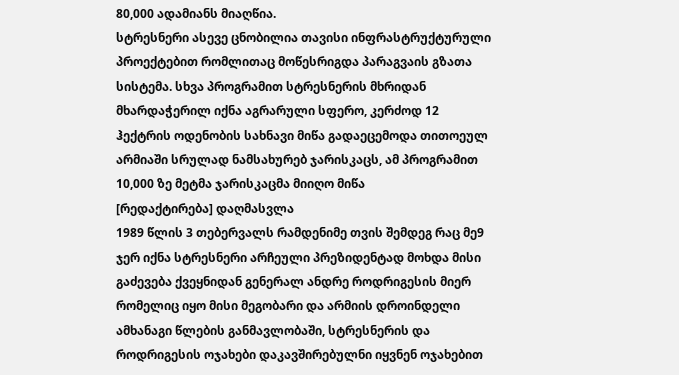80,000 ადამიანს მიაღწია.
სტრესნერი ასევე ცნობილია თავისი ინფრასტრუქტურული პროექტებით რომლითაც მოწესრიგდა პარაგვაის გზათა სისტემა. სხვა პროგრამით სტრესნერის მხრიდან მხარდაჭერილ იქნა აგრარული სფერო, კერძოდ 12 ჰექტრის ოდენობის სახნავი მიწა გადაეცემოდა თითოეულ არმიაში სრულად ნამსახურებ ჯარისკაცს, ამ პროგრამით 10,000 ზე მეტმა ჯარისკაცმა მიიღო მიწა
[რედაქტირება] დაღმასვლა
1989 წლის 3 თებერვალს რამდენიმე თვის შემდეგ რაც მე9 ჯერ იქნა სტრესნერი არჩეული პრეზიდენტად მოხდა მისი გაძევება ქვეყნიდან გენერალ ანდრე როდრიგესის მიერ რომელიც იყო მისი მეგობარი და არმიის დროინდელი ამხანაგი წლების განმავლობაში, სტრესნერის და როდრიგესის ოჯახები დაკავშირებულნი იყვნენ ოჯახებით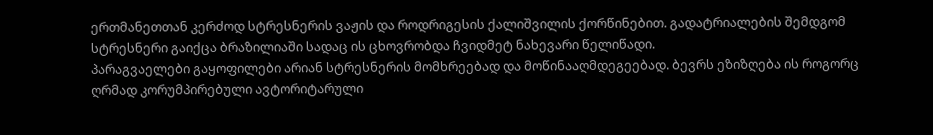ერთმანეთთან კერძოდ სტრესნერის ვაჟის და როდრიგესის ქალიშვილის ქორწინებით. გადატრიალების შემდგომ სტრესნერი გაიქცა ბრაზილიაში სადაც ის ცხოვრობდა ჩვიდმეტ ნახევარი წელიწადი.
პარაგვაელები გაყოფილები არიან სტრესნერის მომხრეებად და მოწინააღმდეგეებად. ბევრს ეზიზღება ის როგორც ღრმად კორუმპირებული ავტორიტარული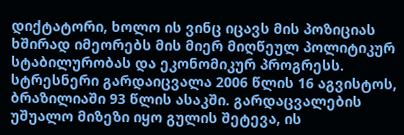დიქტატორი, ხოლო ის ვინც იცავს მის პოზიციას ხშირად იმეორებს მის მიერ მიღწეულ პოლიტიკურ სტაბილურობას და ეკონომიკურ პროგრესს.
სტრესნერი გარდაიცვალა 2006 წლის 16 აგვისტოს, ბრაზილიაში 93 წლის ასაკში. გარდაცვალების უშუალო მიზეზი იყო გულის შეტევა, ის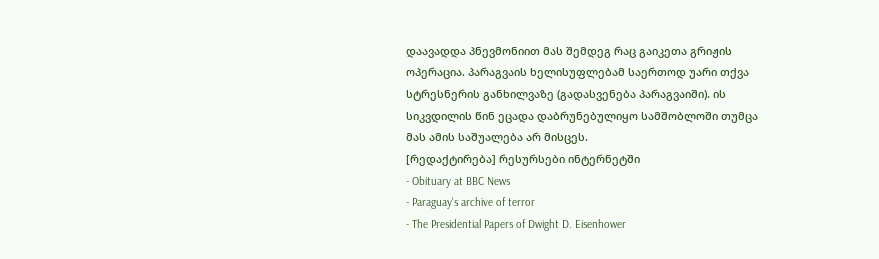დაავადდა პნევმონიით მას შემდეგ რაც გაიკეთა გრიჟის ოპერაცია. პარაგვაის ხელისუფლებამ საერთოდ უარი თქვა სტრესნერის განხილვაზე (გადასვენება პარაგვაიში). ის სიკვდილის წინ ეცადა დაბრუნებულიყო სამშობლოში თუმცა მას ამის საშუალება არ მისცეს.
[რედაქტირება] რესურსები ინტერნეტში
- Obituary at BBC News
- Paraguay's archive of terror
- The Presidential Papers of Dwight D. Eisenhower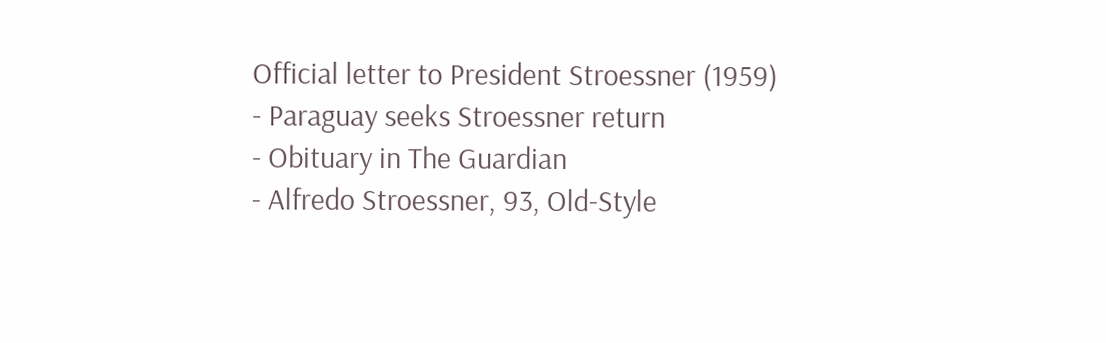Official letter to President Stroessner (1959)
- Paraguay seeks Stroessner return
- Obituary in The Guardian
- Alfredo Stroessner, 93, Old-Style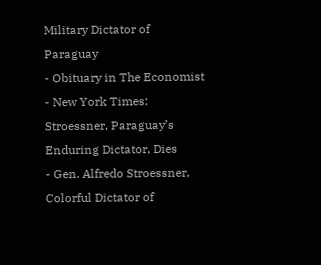Military Dictator of Paraguay
- Obituary in The Economist
- New York Times: Stroessner, Paraguay’s Enduring Dictator, Dies
- Gen. Alfredo Stroessner, Colorful Dictator of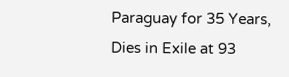Paraguay for 35 Years, Dies in Exile at 93